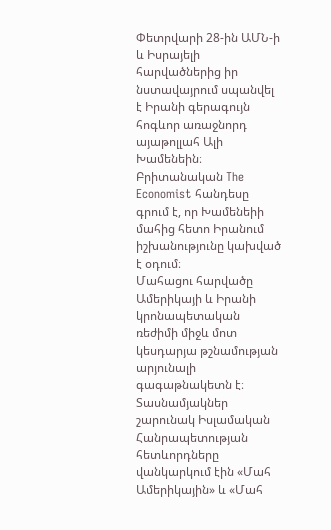Փետրվարի 28-ին ԱՄՆ-ի և Իսրայելի հարվածներից իր նստավայրում սպանվել է Իրանի գերագույն հոգևոր առաջնորդ այաթոլլահ Ալի Խամենեին։ Բրիտանական The Economist հանդեսը գրում է, որ Խամենեիի մահից հետո Իրանում իշխանությունը կախված է օդում։
Մահացու հարվածը Ամերիկայի և Իրանի կրոնապետական ռեժիմի միջև մոտ կեսդարյա թշնամության արյունալի գագաթնակետն է։ Տասնամյակներ շարունակ Իսլամական Հանրապետության հետևորդները վանկարկում էին «Մահ Ամերիկային» և «Մահ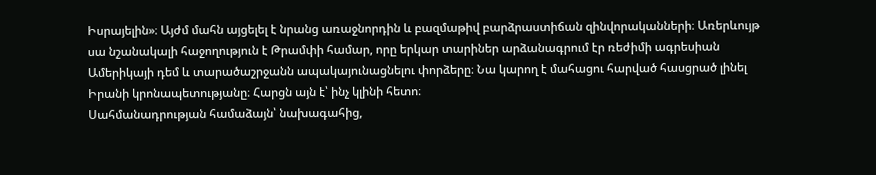Իսրայելին»։ Այժմ մահն այցելել է նրանց առաջնորդին և բազմաթիվ բարձրաստիճան զինվորականների։ Առերևույթ սա նշանակալի հաջողություն է Թրամփի համար, որը երկար տարիներ արձանագրում էր ռեժիմի ագրեսիան Ամերիկայի դեմ և տարածաշրջանն ապակայունացնելու փորձերը։ Նա կարող է մահացու հարված հասցրած լինել Իրանի կրոնապետությանը։ Հարցն այն է՝ ինչ կլինի հետո։
Սահմանադրության համաձայն՝ նախագահից,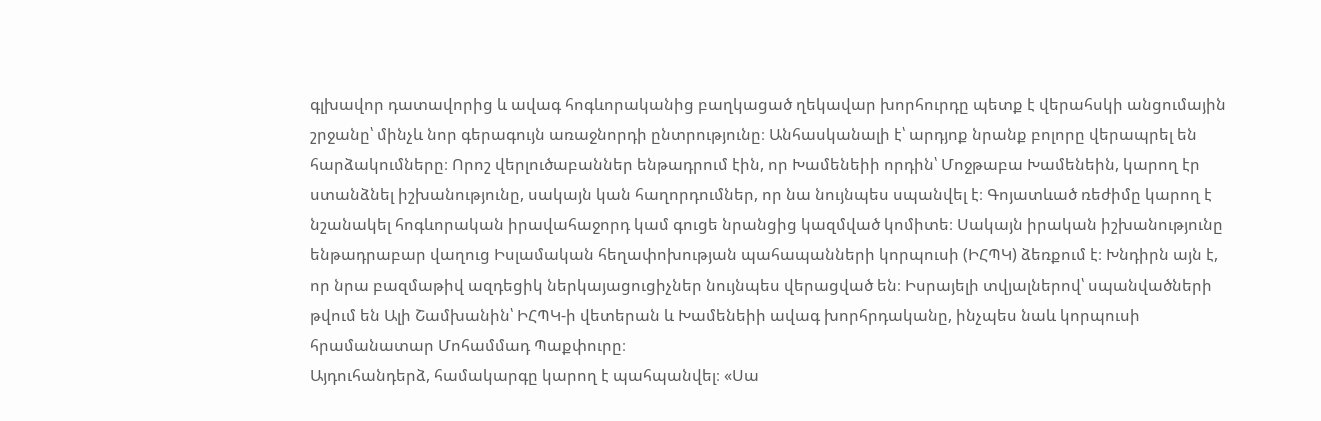գլխավոր դատավորից և ավագ հոգևորականից բաղկացած ղեկավար խորհուրդը պետք է վերահսկի անցումային շրջանը՝ մինչև նոր գերագույն առաջնորդի ընտրությունը։ Անհասկանալի է՝ արդյոք նրանք բոլորը վերապրել են հարձակումները։ Որոշ վերլուծաբաններ ենթադրում էին, որ Խամենեիի որդին՝ Մոջթաբա Խամենեին, կարող էր ստանձնել իշխանությունը, սակայն կան հաղորդումներ, որ նա նույնպես սպանվել է։ Գոյատևած ռեժիմը կարող է նշանակել հոգևորական իրավահաջորդ կամ գուցե նրանցից կազմված կոմիտե։ Սակայն իրական իշխանությունը ենթադրաբար վաղուց Իսլամական հեղափոխության պահապանների կորպուսի (ԻՀՊԿ) ձեռքում է։ Խնդիրն այն է, որ նրա բազմաթիվ ազդեցիկ ներկայացուցիչներ նույնպես վերացված են։ Իսրայելի տվյալներով՝ սպանվածների թվում են Ալի Շամխանին՝ ԻՀՊԿ-ի վետերան և Խամենեիի ավագ խորհրդականը, ինչպես նաև կորպուսի հրամանատար Մոհամմադ Պաքփուրը։
Այդուհանդերձ, համակարգը կարող է պահպանվել։ «Սա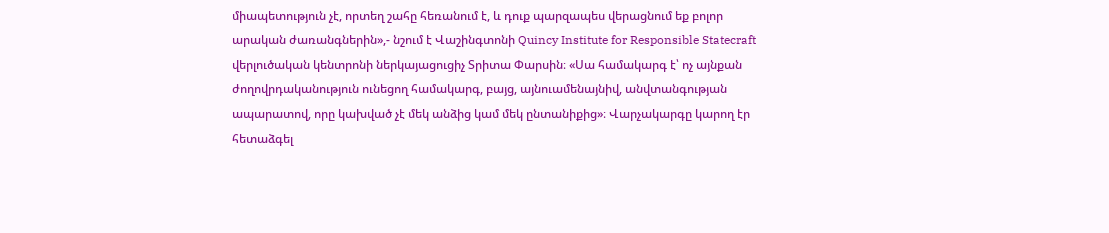միապետություն չէ, որտեղ շահը հեռանում է, և դուք պարզապես վերացնում եք բոլոր արական ժառանգներին»,- նշում է Վաշինգտոնի Quincy Institute for Responsible Statecraft վերլուծական կենտրոնի ներկայացուցիչ Տրիտա Փարսին։ «Սա համակարգ է՝ ոչ այնքան ժողովրդականություն ունեցող համակարգ, բայց, այնուամենայնիվ, անվտանգության ապարատով, որը կախված չէ մեկ անձից կամ մեկ ընտանիքից»։ Վարչակարգը կարող էր հետաձգել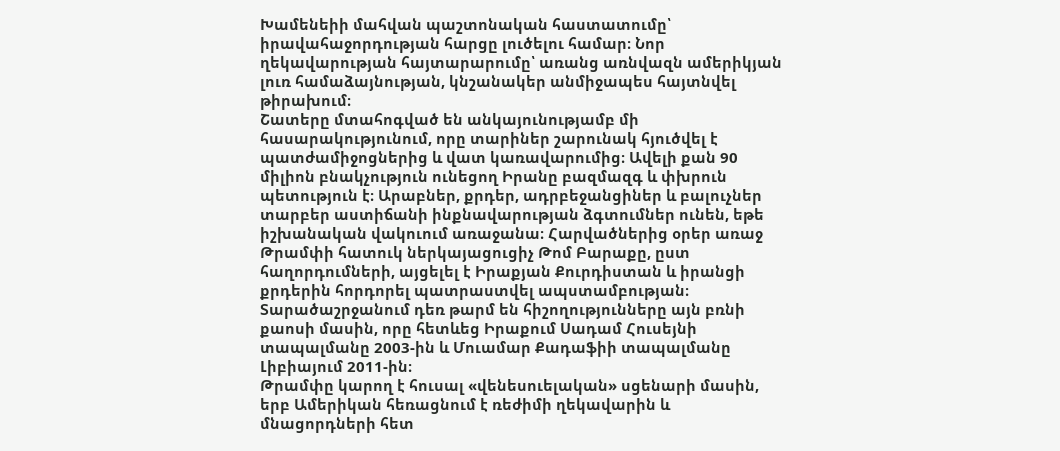Խամենեիի մահվան պաշտոնական հաստատումը՝ իրավահաջորդության հարցը լուծելու համար։ Նոր ղեկավարության հայտարարումը՝ առանց առնվազն ամերիկյան լուռ համաձայնության, կնշանակեր անմիջապես հայտնվել թիրախում։
Շատերը մտահոգված են անկայունությամբ մի հասարակությունում, որը տարիներ շարունակ հյուծվել է պատժամիջոցներից և վատ կառավարումից։ Ավելի քան 90 միլիոն բնակչություն ունեցող Իրանը բազմազգ և փխրուն պետություն է։ Արաբներ, քրդեր, ադրբեջանցիներ և բալուչներ տարբեր աստիճանի ինքնավարության ձգտումներ ունեն, եթե իշխանական վակուում առաջանա։ Հարվածներից օրեր առաջ Թրամփի հատուկ ներկայացուցիչ Թոմ Բարաքը, ըստ հաղորդումների, այցելել է Իրաքյան Քուրդիստան և իրանցի քրդերին հորդորել պատրաստվել ապստամբության։ Տարածաշրջանում դեռ թարմ են հիշողությունները այն բռնի քաոսի մասին, որը հետևեց Իրաքում Սադամ Հուսեյնի տապալմանը 2003-ին և Մուամար Քադաֆիի տապալմանը Լիբիայում 2011-ին։
Թրամփը կարող է հուսալ «վենեսուելական» սցենարի մասին, երբ Ամերիկան հեռացնում է ռեժիմի ղեկավարին և մնացորդների հետ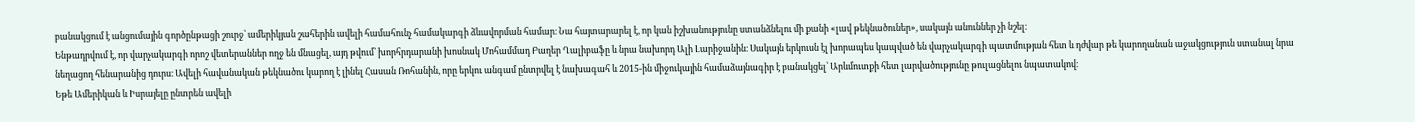բանակցում է անցումային գործընթացի շուրջ՝ ամերիկյան շահերին ավելի համահունչ համակարգի ձևավորման համար։ Նա հայտարարել է, որ կան իշխանությունը ստանձնելու մի քանի «լավ թեկնածուներ», սակայն անուններ չի նշել։
Ենթադրվում է, որ վարչակարգի որոշ վետերաններ ողջ են մնացել, այդ թվում՝ խորհրդարանի խոսնակ Մոհամմադ Բաղեր Ղալիբաֆը և նրա նախորդ Ալի Լարիջանին։ Սակայն երկուսն էլ խորապես կապված են վարչակարգի պատմության հետ և դժվար թե կարողանան աջակցություն ստանալ նրա նեղացող հենարանից դուրս։ Ավելի հավանական թեկնածու կարող է լինել Հասան Ռոհանին, որը երկու անգամ ընտրվել է նախագահ և 2015-ին միջուկային համաձայնագիր է բանակցել՝ Արևմուտքի հետ լարվածությունը թուլացնելու նպատակով։
Եթե Ամերիկան և Իսրայելը ընտրեն ավելի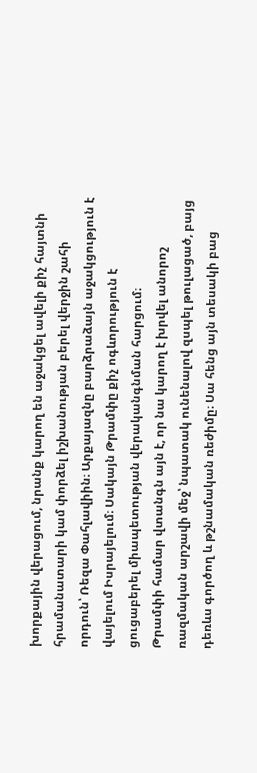խորքային վերացում, նրանք կարող են աջակցել ավելի քիչ հայտնի հրամանատարի կամ փորձել իշխանության բերել վերջին շահի որդուն՝ Ռեզա Փահլավիին։ Արքայազնը բարձրաձայն աջակցություն է վայելում Իսրայելում։ Սակայն Թրամփը քիչ ոգևորություն է ցուցաբերել միապետության վերականգնման հարցում։
Թրամփի համար վտանգն այն է, որ նա կարող է խրվել անորոշ ռազմական արշավի մեջ՝ նպատակ ունենալով զսպել թուլացած, բայց դեռևս գործող և թշնամական ռեժիմը։ Սա հենց այն տեսակի բաց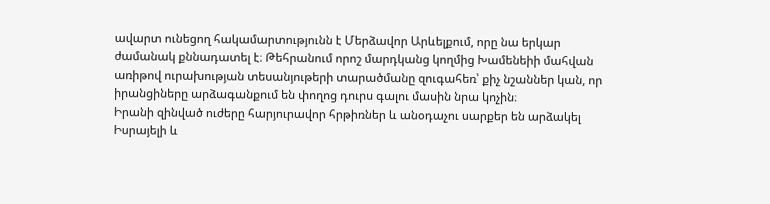ավարտ ունեցող հակամարտությունն է Մերձավոր Արևելքում, որը նա երկար ժամանակ քննադատել է։ Թեհրանում որոշ մարդկանց կողմից Խամենեիի մահվան առիթով ուրախության տեսանյութերի տարածմանը զուգահեռ՝ քիչ նշաններ կան, որ իրանցիները արձագանքում են փողոց դուրս գալու մասին նրա կոչին։
Իրանի զինված ուժերը հարյուրավոր հրթիռներ և անօդաչու սարքեր են արձակել Իսրայելի և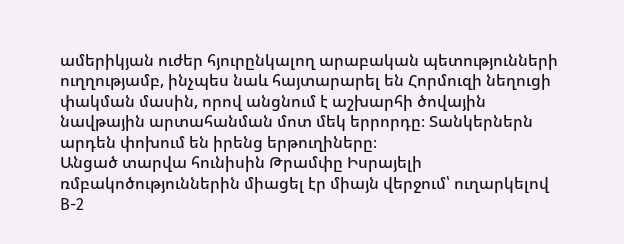ամերիկյան ուժեր հյուրընկալող արաբական պետությունների ուղղությամբ, ինչպես նաև հայտարարել են Հորմուզի նեղուցի փակման մասին, որով անցնում է աշխարհի ծովային նավթային արտահանման մոտ մեկ երրորդը։ Տանկերներն արդեն փոխում են իրենց երթուղիները։
Անցած տարվա հունիսին Թրամփը Իսրայելի ռմբակոծություններին միացել էր միայն վերջում՝ ուղարկելով B-2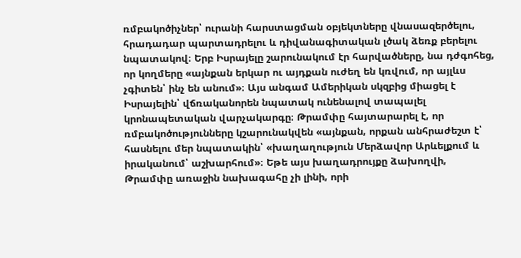ռմբակոծիչներ՝ ուրանի հարստացման օբյեկտները վնասազերծելու, հրադադար պարտադրելու և դիվանագիտական լծակ ձեռք բերելու նպատակով։ Երբ Իսրայելը շարունակում էր հարվածները, նա դժգոհեց, որ կողմերը «այնքան երկար ու այդքան ուժեղ են կռվում, որ այլևս չգիտեն՝ ինչ են անում»։ Այս անգամ Ամերիկան սկզբից միացել է Իսրայելին՝ վճռականորեն նպատակ ունենալով տապալել կրոնապետական վարչակարգը։ Թրամփը հայտարարել է, որ ռմբակոծությունները կշարունակվեն «այնքան, որքան անհրաժեշտ է՝ հասնելու մեր նպատակին՝ «խաղաղություն Մերձավոր Արևելքում և իրականում՝ աշխարհում»։ Եթե այս խաղադրույքը ձախողվի, Թրամփը առաջին նախագահը չի լինի, որի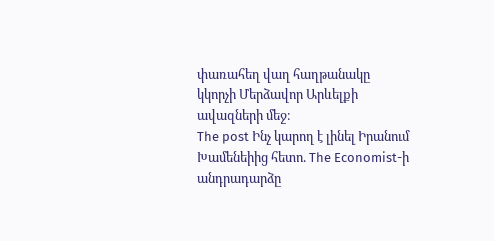փառահեղ վաղ հաղթանակը կկորչի Մերձավոր Արևելքի ավազների մեջ։
The post Ինչ կարող է լինել Իրանում Խամենեիից հետո. The Economist-ի անդրադարձը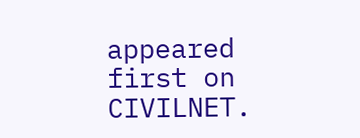appeared first on CIVILNET.